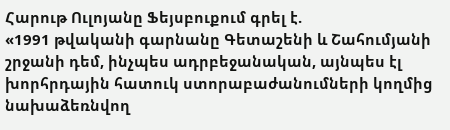Հարութ Ուլոյանը Ֆեյսբուքում գրել է.
«1991 թվականի գարնանը Գետաշենի և Շահումյանի շրջանի դեմ, ինչպես ադրբեջանական, այնպես էլ խորհրդային հատուկ ստորաբաժանումների կողմից նախաձեռնվող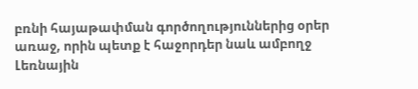բռնի հայաթափման գործողություններից օրեր առաջ, որին պետք է հաջորդեր նաև ամբողջ Լեռնային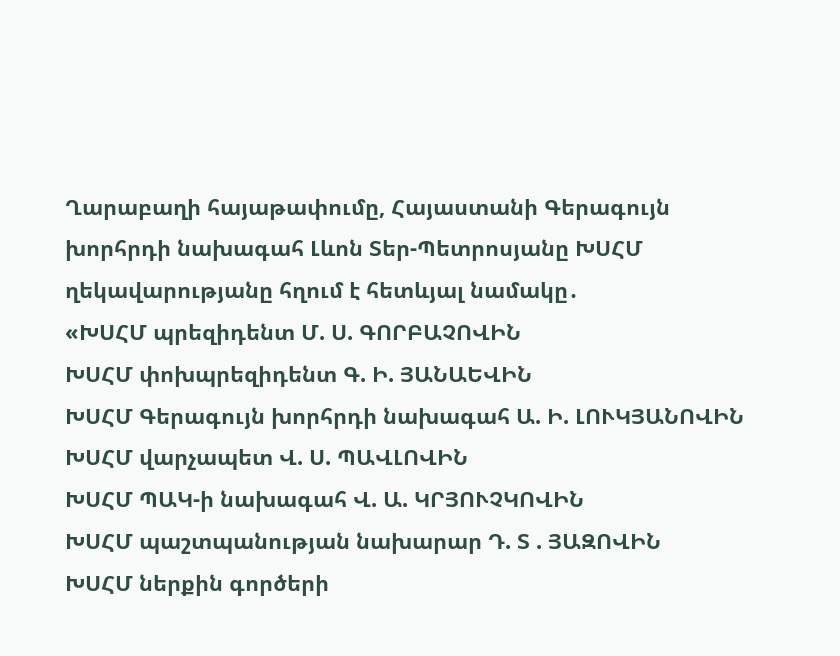Ղարաբաղի հայաթափումը, Հայաստանի Գերագույն խորհրդի նախագահ Լևոն Տեր-Պետրոսյանը ԽՍՀՄ ղեկավարությանը հղում է հետևյալ նամակը․
«ԽՍՀՄ պրեզիդենտ Մ. Ս. ԳՈՐԲԱՉՈՎԻՆ
ԽՍՀՄ փոխպրեզիդենտ Գ. Ի. ՅԱՆԱԵՎԻՆ
ԽՍՀՄ Գերագույն խորհրդի նախագահ Ա. Ի. ԼՈՒԿՅԱՆՈՎԻՆ
ԽՍՀՄ վարչապետ Վ. Ս. ՊԱՎԼՈՎԻՆ
ԽՍՀՄ ՊԱԿ-ի նախագահ Վ. Ա. ԿՐՅՈՒՉԿՈՎԻՆ
ԽՍՀՄ պաշտպանության նախարար Դ. Տ . ՅԱԶՈՎԻՆ
ԽՍՀՄ ներքին գործերի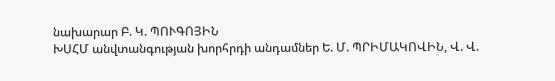նախարար Բ. Կ. ՊՈՒԳՈՅԻՆ
ԽՍՀՄ անվտանգության խորհրդի անդամներ Ե. Մ. ՊՐԻՄԱԿՈՎԻՆ, Վ. Վ.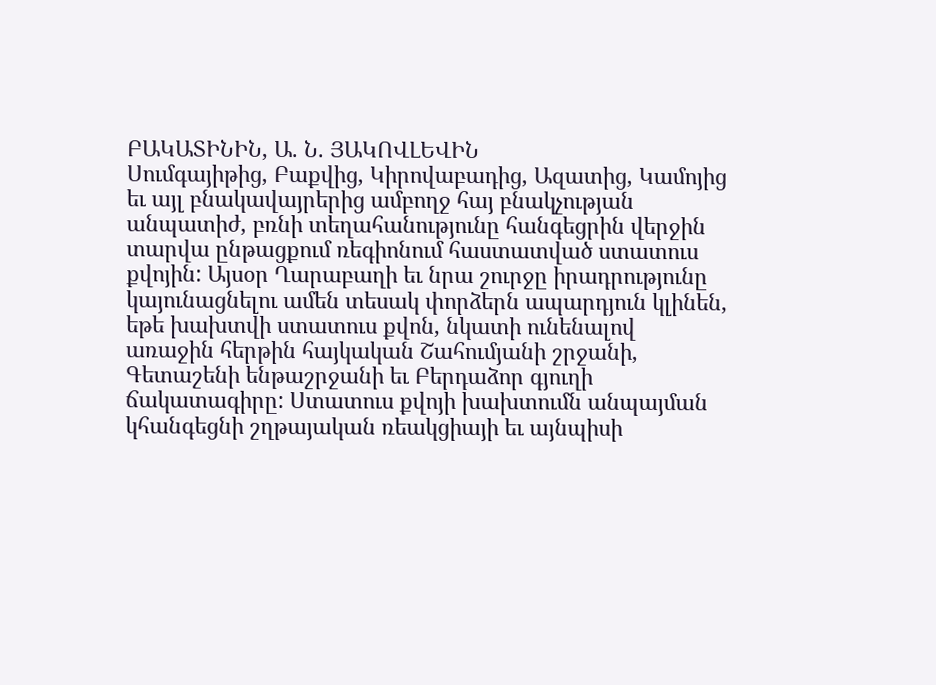ԲԱԿԱՏԻՆԻՆ, Ա. Ն. ՅԱԿՈՎԼԵՎԻՆ
Սումգայիթից, Բաքվից, Կիրովաբադից, Ազատից, Կամոյից եւ այլ բնակավայրերից ամբողջ հայ բնակչության անպատիժ, բռնի տեղահանությունը հանգեցրին վերջին տարվա ընթացքում ռեգիոնում հաստատված ստատուս քվոյին: Այսօր Ղարաբաղի եւ նրա շուրջը իրադրությունը կայունացնելու ամեն տեսակ փորձերն ապարդյուն կլինեն, եթե խախտվի ստատուս քվոն, նկատի ունենալով առաջին հերթին հայկական Շահումյանի շրջանի, Գետաշենի ենթաշրջանի եւ Բերդաձոր գյուղի ճակատագիրը: Ստատուս քվոյի խախտումն անպայման կհանգեցնի շղթայական ռեակցիայի եւ այնպիսի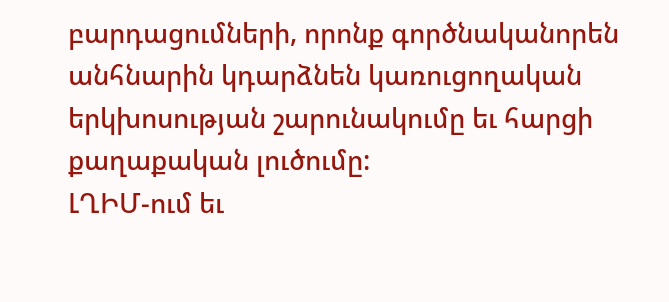բարդացումների, որոնք գործնականորեն անհնարին կդարձնեն կառուցողական երկխոսության շարունակումը եւ հարցի քաղաքական լուծումը:
ԼՂԻՄ-ում եւ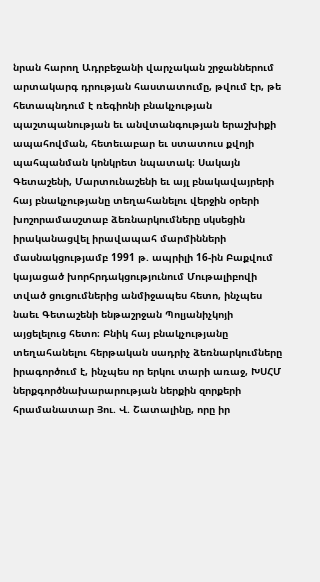նրան հարող Ադրբեջանի վարչական շրջաններում արտակարգ դրության հաստատումը, թվում էր, թե հետապնդում է ռեգիոնի բնակչության պաշտպանության եւ անվտանգության երաշխիքի ապահովման, հետեւաբար եւ ստատուս քվոյի պահպանման կոնկրետ նպատակ։ Սակայն Գետաշենի, Մարտունաշենի եւ այլ բնակավայրերի հայ բնակչությանը տեղահանելու վերջին օրերի խոշորամասշտաբ ձեռնարկումները սկսեցին իրականացվել իրավապահ մարմինների մասնակցությամբ 1991 թ. ապրիլի 16-ին Բաքվում կայացած խորհրդակցությունում Մութալիբովի տված ցուցումներից անմիջապես հետո, ինչպես նաեւ Գետաշենի ենթաշրջան Պոլյանիչկոյի այցելելուց հետո։ Բնիկ հայ բնակչությանը տեղահանելու հերթական սադրիչ ձեռնարկումները իրագործում է, ինչպես որ երկու տարի առաջ, ԽՍՀՄ ներքգործնախարարության ներքին զորքերի հրամանատար Յու. Վ. Շատալինը, որը իր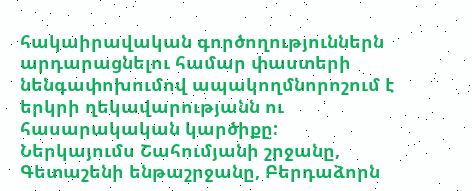հակաիրավական գործողություններն արդարացնելու համար փաստերի նենգափոխումով ապակողմնորոշում է երկրի ղեկավարությանն ու հասարակական կարծիքը:
Ներկայումս Շահումյանի շրջանը, Գետաշենի ենթաշրջանը, Բերդաձորն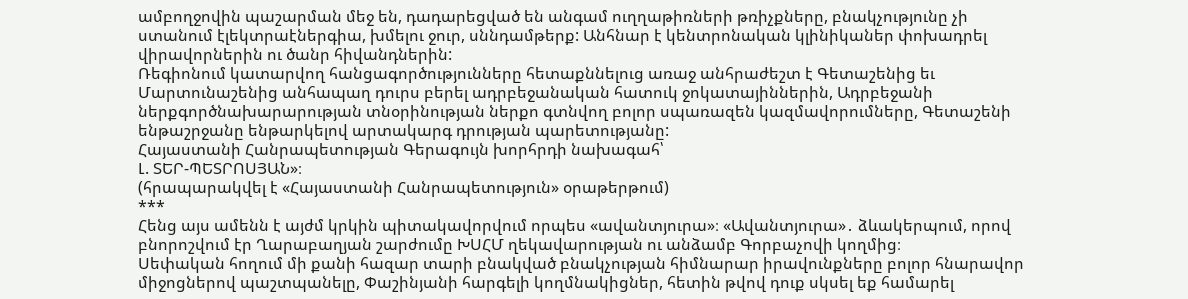ամբողջովին պաշարման մեջ են, դադարեցված են անգամ ուղղաթիռների թռիչքները, բնակչությունը չի ստանում էլեկտրաէներգիա, խմելու ջուր, սննդամթերք: Անհնար է կենտրոնական կլինիկաներ փոխադրել վիրավորներին ու ծանր հիվանդներին:
Ռեգիոնում կատարվող հանցագործությունները հետաքննելուց առաջ անհրաժեշտ է Գետաշենից եւ Մարտունաշենից անհապաղ դուրս բերել ադրբեջանական հատուկ ջոկատայիններին, Ադրբեջանի ներքգործնախարարության տնօրինության ներքո գտնվող բոլոր սպառազեն կազմավորումները, Գետաշենի ենթաշրջանը ենթարկելով արտակարգ դրության պարետությանը:
Հայաստանի Հանրապետության Գերագույն խորհրդի նախագահ՝
Լ. ՏԵՐ-ՊԵՏՐՈՍՅԱՆ»։
(հրապարակվել է «Հայաստանի Հանրապետություն» օրաթերթում)
***
Հենց այս ամենն է այժմ կրկին պիտակավորվում որպես «ավանտյուրա»։ «Ավանտյուրա»․ ձևակերպում, որով բնորոշվում էր Ղարաբաղյան շարժումը ԽՍՀՄ ղեկավարության ու անձամբ Գորբաչովի կողմից։
Սեփական հողում մի քանի հազար տարի բնակված բնակչության հիմնարար իրավունքները բոլոր հնարավոր միջոցներով պաշտպանելը, Փաշինյանի հարգելի կողմնակիցներ, հետին թվով դուք սկսել եք համարել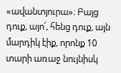«ավանտյուրա»։ Բայց դուք, այո՛, հենց դուք, այն մարդիկ էիք, որոնք 10 տարի առաջ նույնիսկ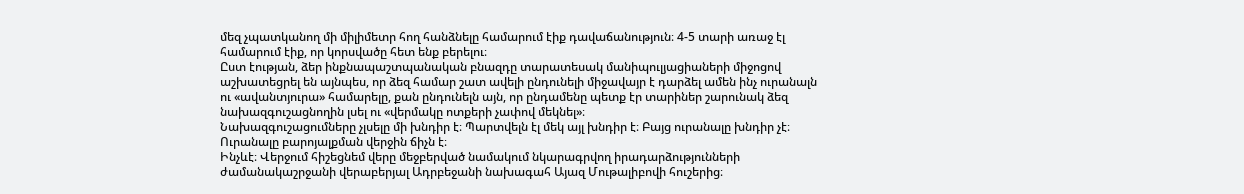մեզ չպատկանող մի միլիմետր հող հանձնելը համարում էիք դավաճանություն։ 4-5 տարի առաջ էլ համարում էիք, որ կորսվածը հետ ենք բերելու։
Ըստ էության, ձեր ինքնապաշտպանական բնազդը տարատեսակ մանիպուլյացիաների միջոցով աշխատեցրել են այնպես, որ ձեզ համար շատ ավելի ընդունելի միջավայր է դարձել ամեն ինչ ուրանալն ու «ավանտյուրա» համարելը, քան ընդունելն այն, որ ընդամենը պետք էր տարիներ շարունակ ձեզ նախազգուշացնողին լսել ու «վերմակը ոտքերի չափով մեկնել»։
Նախազգուշացումները չլսելը մի խնդիր է։ Պարտվելն էլ մեկ այլ խնդիր է։ Բայց ուրանալը խնդիր չէ։ Ուրանալը բարոյալքման վերջին ճիչն է։
Ինչևէ։ Վերջում հիշեցնեմ վերը մեջբերված նամակում նկարագրվող իրադարձությունների ժամանակաշրջանի վերաբերյալ Ադրբեջանի նախագահ Այազ Մութալիբովի հուշերից։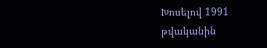Խոսելով 1991 թվականին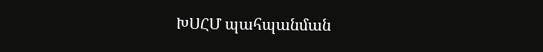ԽՍՀՄ պահպանման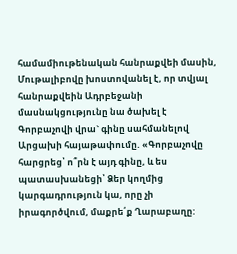համամիութենական հանրաքվեի մասին, Մութալիբովը խոստովանել է, որ տվյալ հանրաքվեին Ադրբեջանի մասնակցությունը նա ծախել է Գորբաչովի վրա` գինը սահմանելով Արցախի հայաթափումը. «Գորբաչովը հարցրեց՝ ո՞րն է այդ գինը, և ես պատասխանեցի՝ Ձեր կողմից կարգադրություն կա, որը չի իրագործվում, մաքրե՛ք Ղարաբաղը: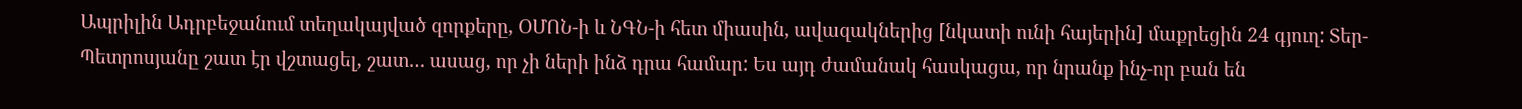Ապրիլին Ադրբեջանում տեղակայված զորքերը, ՕՄՈՆ-ի և ՆԳՆ-ի հետ միասին, ավազակներից [նկատի ունի հայերին] մաքրեցին 24 գյուղ: Տեր-Պետրոսյանը շատ էր վշտացել, շատ… ասաց, որ չի ների ինձ դրա համար: Ես այդ ժամանակ հասկացա, որ նրանք ինչ-որ բան են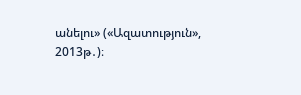անելու» («Ազատություն», 2013թ․)։